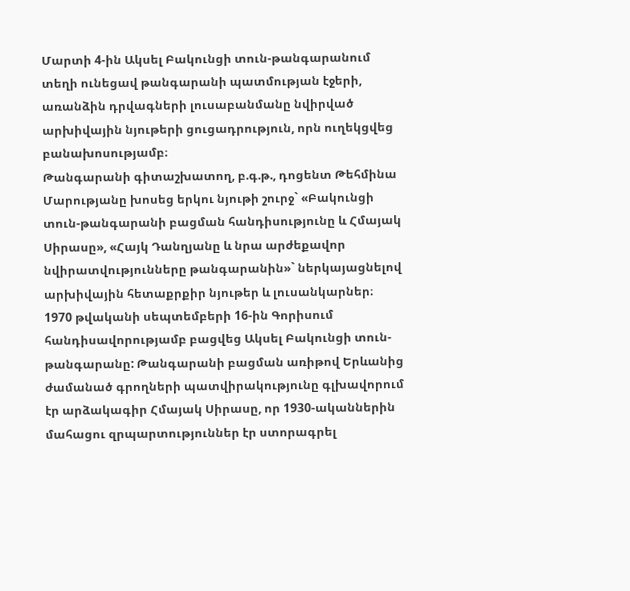Մարտի 4-ին Ակսել Բակունցի տուն-թանգարանում տեղի ունեցավ թանգարանի պատմության էջերի, առանձին դրվագների լուսաբանմանը նվիրված արխիվային նյութերի ցուցադրություն, որն ուղեկցվեց բանախոսությամբ։
Թանգարանի գիտաշխատող, բ.գ.թ., դոցենտ Թեհմինա Մարությանը խոսեց երկու նյութի շուրջ` «Բակունցի տուն-թանգարանի բացման հանդիսությունը և Հմայակ Սիրասը», «Հայկ Դանղյանը և նրա արժեքավոր նվիրատվությունները թանգարանին»` ներկայացնելով արխիվային հետաքրքիր նյութեր և լուսանկարներ։
1970 թվականի սեպտեմբերի 16-ին Գորիսում հանդիսավորությամբ բացվեց Ակսել Բակունցի տուն-թանգարանը: Թանգարանի բացման առիթով Երևանից ժամանած գրողների պատվիրակությունը գլխավորում էր արձակագիր Հմայակ Սիրասը, որ 1930-ականներին մահացու զրպարտություններ էր ստորագրել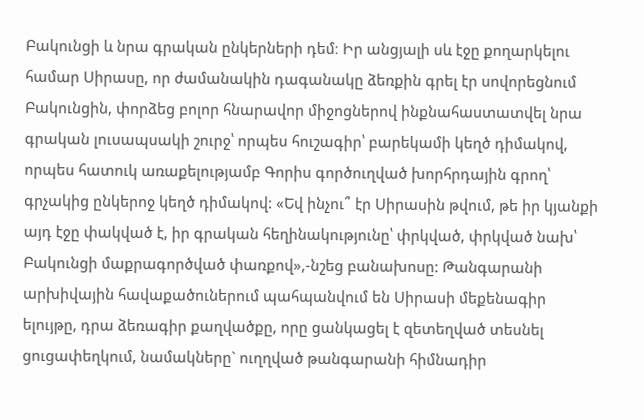Բակունցի և նրա գրական ընկերների դեմ։ Իր անցյալի սև էջը քողարկելու համար Սիրասը, որ ժամանակին դագանակը ձեռքին գրել էր սովորեցնում Բակունցին, փորձեց բոլոր հնարավոր միջոցներով ինքնահաստատվել նրա գրական լուսապսակի շուրջ՝ որպես հուշագիր՝ բարեկամի կեղծ դիմակով, որպես հատուկ առաքելությամբ Գորիս գործուղված խորհրդային գրող՝ գրչակից ընկերոջ կեղծ դիմակով: «Եվ ինչու՞ էր Սիրասին թվում, թե իր կյանքի այդ էջը փակված է, իր գրական հեղինակությունը՝ փրկված, փրկված նախ՝ Բակունցի մաքրագործված փառքով»,-նշեց բանախոսը: Թանգարանի արխիվային հավաքածուներում պահպանվում են Սիրասի մեքենագիր ելույթը, դրա ձեռագիր քաղվածքը, որը ցանկացել է զետեղված տեսնել ցուցափեղկում, նամակները` ուղղված թանգարանի հիմնադիր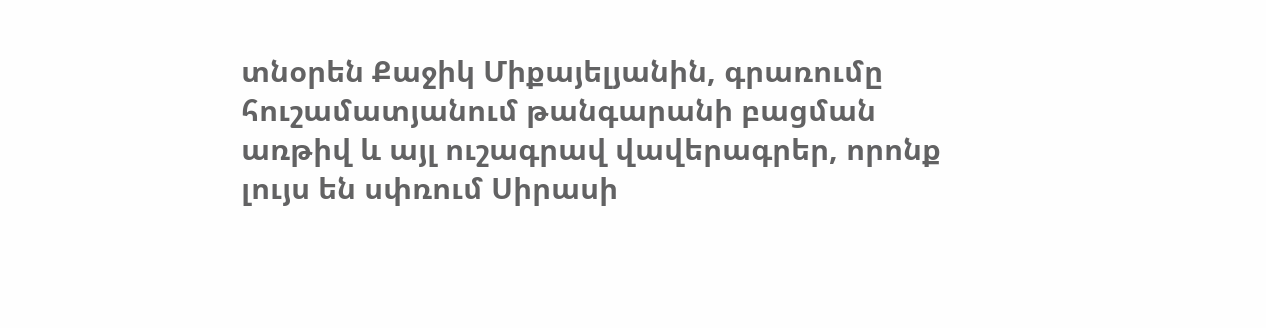տնօրեն Քաջիկ Միքայելյանին, գրառումը հուշամատյանում թանգարանի բացման առթիվ և այլ ուշագրավ վավերագրեր, որոնք լույս են սփռում Սիրասի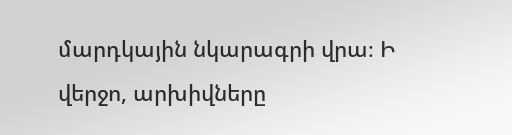մարդկային նկարագրի վրա։ Ի վերջո, արխիվները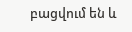բացվում են և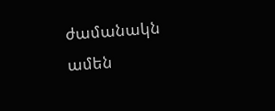ժամանակն ամեն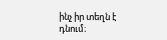ինչ իր տեղն է դնում։